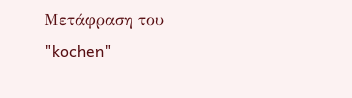Μετάφραση του "kochen"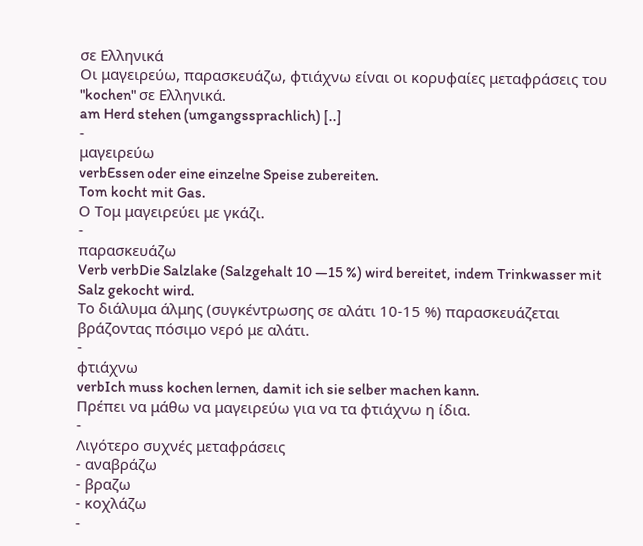σε Ελληνικά
Οι μαγειρεύω, παρασκευάζω, φτιάχνω είναι οι κορυφαίες μεταφράσεις του "kochen" σε Ελληνικά.
am Herd stehen (umgangssprachlich) [..]
-
μαγειρεύω
verbEssen oder eine einzelne Speise zubereiten.
Tom kocht mit Gas.
Ο Τομ μαγειρεύει με γκάζι.
-
παρασκευάζω
Verb verbDie Salzlake (Salzgehalt 10 —15 %) wird bereitet, indem Trinkwasser mit Salz gekocht wird.
Το διάλυμα άλμης (συγκέντρωσης σε αλάτι 10-15 %) παρασκευάζεται βράζοντας πόσιμο νερό με αλάτι.
-
φτιάχνω
verbIch muss kochen lernen, damit ich sie selber machen kann.
Πρέπει να μάθω να μαγειρεύω για να τα φτιάχνω η ίδια.
-
Λιγότερο συχνές μεταφράσεις
- αναβράζω
- βραζω
- κοχλάζω
-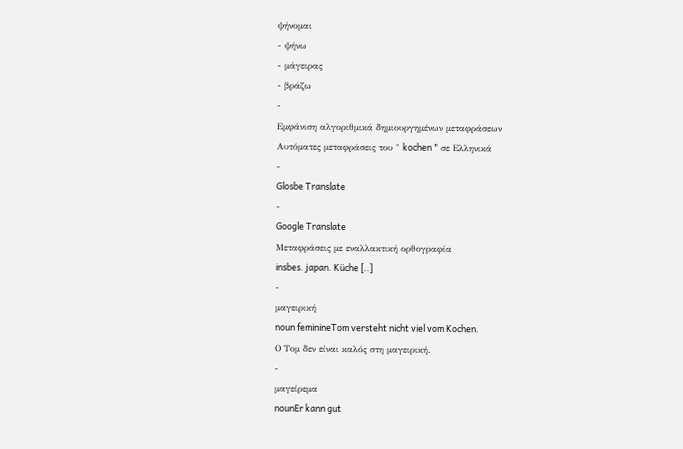ψήνομαι
- ψήνω
- μάγειρας
- βράζω
-
Εμφάνιση αλγοριθμικά δημιουργημένων μεταφράσεων
Αυτόματες μεταφράσεις του " kochen " σε Ελληνικά
-
Glosbe Translate
-
Google Translate
Μεταφράσεις με εναλλακτική ορθογραφία
insbes. japan. Küche [..]
-
μαγειρική
noun feminineTom versteht nicht viel vom Kochen.
Ο Τομ δεν είναι καλός στη μαγειρική.
-
μαγείρεμα
nounEr kann gut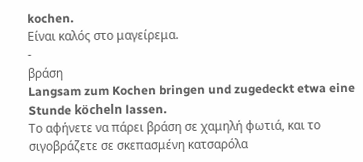kochen.
Είναι καλός στο μαγείρεμα.
-
βράση
Langsam zum Kochen bringen und zugedeckt etwa eine Stunde köcheln lassen.
Το αφήνετε να πάρει βράση σε χαμηλή φωτιά, και το σιγοβράζετε σε σκεπασμένη κατσαρόλα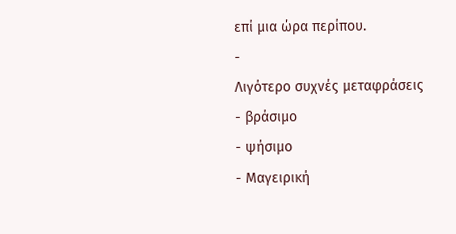επί μια ώρα περίπου.
-
Λιγότερο συχνές μεταφράσεις
- βράσιμο
- ψήσιμο
- Μαγειρική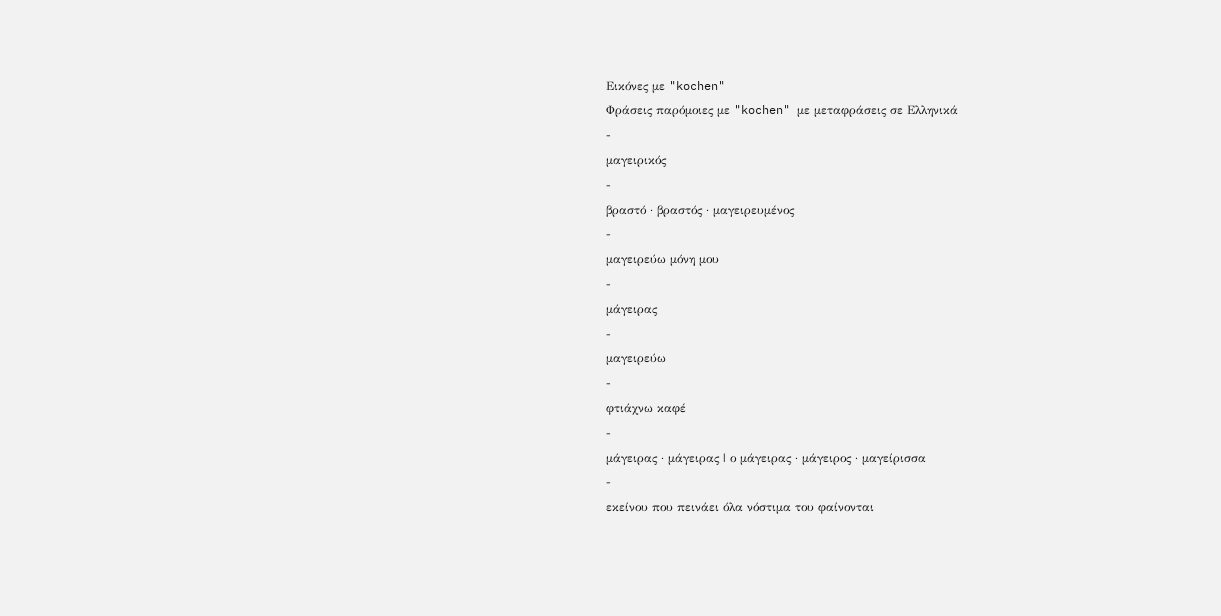Εικόνες με "kochen"
Φράσεις παρόμοιες με "kochen" με μεταφράσεις σε Ελληνικά
-
μαγειρικός
-
βραστό · βραστός · μαγειρευμένος
-
μαγειρεύω μόνη μου
-
μάγειρας
-
μαγειρεύω
-
φτιάχνω καφέ
-
μάγειρας · μάγειρας | ο μάγειρας · μάγειρος · μαγείρισσα
-
εκείνου που πεινάει όλα νόστιμα του φαίνονται